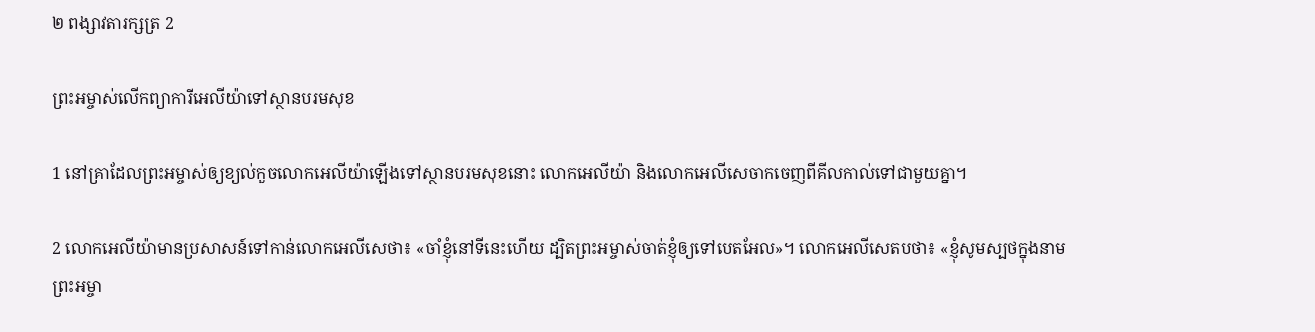២ ពង្សា‌វតារ‌ក្សត្រ 2

ព្រះ‌អម្ចាស់លើកព្យាការីអេលីយ៉ាទៅស្ថានបរម‌សុខ

1 នៅគ្រាដែលព្រះ‌អម្ចាស់ឲ្យខ្យល់កួចលោកអេលីយ៉ាឡើងទៅស្ថានបរម‌សុខនោះ លោកអេលីយ៉ា និងលោកអេលីសេចាកចេញពីគីល‌កាល់ទៅជាមួយគ្នា។

2 លោកអេលីយ៉ាមានប្រសាសន៍ទៅកាន់លោកអេលីសេថា៖ «ចាំខ្ញុំនៅទីនេះហើយ ដ្បិតព្រះ‌អម្ចាស់ចាត់ខ្ញុំឲ្យទៅបេត‌អែល»។ លោកអេលីសេតបថា៖ «ខ្ញុំសូមស្បថក្នុងនាមព្រះ‌អម្ចា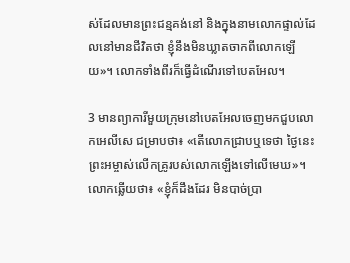ស់ដែលមានព្រះ‌ជន្មគង់នៅ និងក្នុងនាមលោកផ្ទាល់ដែលនៅមានជីវិតថា ខ្ញុំនឹងមិនឃ្លាតចាកពីលោកឡើយ»។ លោកទាំងពីរក៏ធ្វើដំណើរទៅបេត‌អែល។

3 មានព្យាការីមួយក្រុមនៅបេត‌អែលចេញមកជួបលោកអេលីសេ ជម្រាបថា៖ «តើលោកជ្រាបឬទេថា ថ្ងៃនេះព្រះ‌អម្ចាស់លើកគ្រូរបស់លោកឡើងទៅលើមេឃ»។ លោកឆ្លើយថា៖ «ខ្ញុំក៏ដឹងដែរ មិនបាច់ប្រា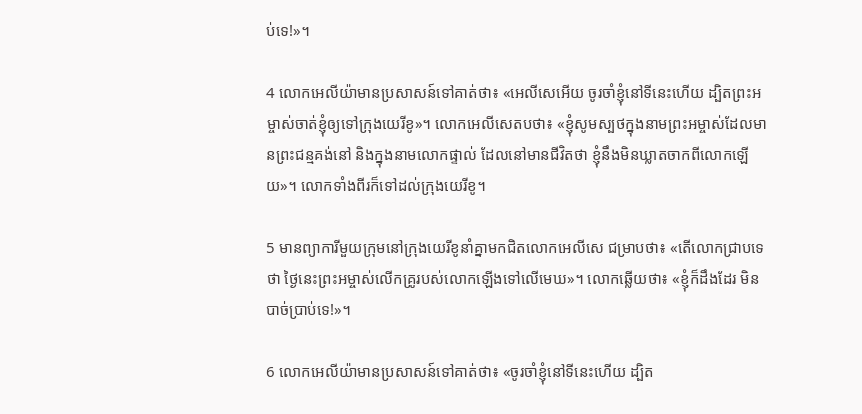ប់ទេ!»។

4 លោកអេលីយ៉ាមានប្រសាសន៍ទៅគាត់ថា៖ «អេលីសេអើយ ចូរចាំខ្ញុំនៅទីនេះហើយ ដ្បិតព្រះ‌អម្ចាស់ចាត់ខ្ញុំឲ្យទៅក្រុងយេរីខូ»។ លោកអេលីសេតបថា៖ «ខ្ញុំសូមស្បថក្នុងនាមព្រះ‌អម្ចាស់ដែលមានព្រះ‌ជន្មគង់នៅ និងក្នុងនាមលោកផ្ទាល់ ដែលនៅមានជីវិតថា ខ្ញុំនឹងមិនឃ្លាតចាកពីលោកឡើយ»។ លោកទាំងពីរក៏ទៅដល់ក្រុងយេរីខូ។

5 មានព្យាការីមួយក្រុមនៅក្រុងយេរីខូនាំគ្នាមកជិតលោកអេលីសេ ជម្រាបថា៖ «តើលោកជ្រាបទេថា ថ្ងៃនេះព្រះ‌អម្ចាស់លើកគ្រូរបស់លោកឡើងទៅលើមេឃ»។ លោកឆ្លើយថា៖ «ខ្ញុំក៏ដឹងដែរ មិនបាច់ប្រាប់ទេ!»។

6 លោកអេលីយ៉ាមានប្រសាសន៍ទៅគាត់ថា៖ «ចូរចាំខ្ញុំនៅទីនេះហើយ ដ្បិត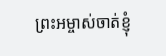ព្រះ‌អម្ចាស់ចាត់ខ្ញុំ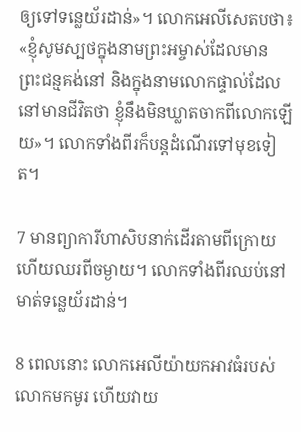ឲ្យទៅទន្លេយ័រដាន់»។ លោកអេលីសេតបថា៖ «ខ្ញុំសូមស្បថក្នុងនាមព្រះ‌អម្ចាស់ដែលមានព្រះ‌ជន្មគង់នៅ និងក្នុងនាមលោកផ្ទាល់ដែលនៅមានជីវិតថា ខ្ញុំនឹងមិនឃ្លាតចាកពីលោកឡើយ»។ លោកទាំងពីរក៏បន្តដំណើរទៅមុខទៀត។

7 មានព្យាការីហា‌សិបនាក់ដើរតាមពីក្រោយ ហើយឈរពីចម្ងាយ។ លោកទាំងពីរឈប់នៅមាត់ទន្លេយ័រដាន់។

8 ពេលនោះ លោកអេលីយ៉ាយកអាវធំរបស់លោកមកមូរ ហើយវាយ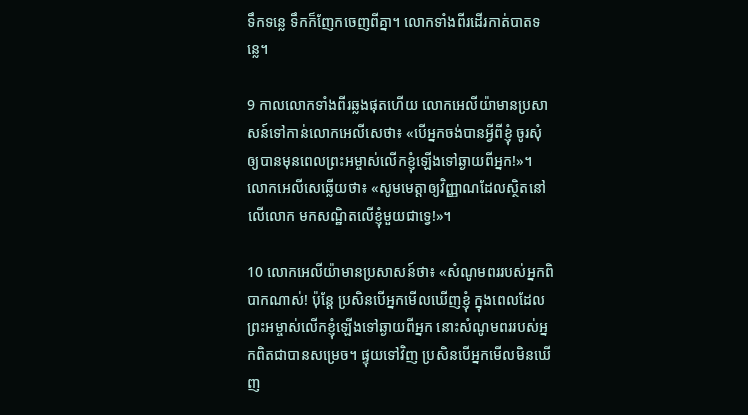ទឹកទន្លេ ទឹកក៏ញែកចេញពីគ្នា។ លោកទាំងពីរដើរកាត់បាតទន្លេ។

9 កាលលោកទាំងពីរឆ្លងផុតហើយ លោកអេលីយ៉ាមានប្រសាសន៍ទៅកាន់លោកអេលីសេថា៖ «បើអ្នកចង់បានអ្វីពីខ្ញុំ ចូរសុំឲ្យបានមុនពេលព្រះ‌អម្ចាស់លើកខ្ញុំឡើងទៅឆ្ងាយពីអ្នក!»។ លោកអេលីសេឆ្លើយថា៖ «សូមមេត្តាឲ្យវិញ្ញាណដែលស្ថិតនៅលើលោក មកសណ្ឋិតលើខ្ញុំមួយជាទ្វេ!»។

10 លោកអេលីយ៉ាមានប្រសាសន៍ថា៖ «សំណូមពររបស់អ្នកពិបាកណាស់! ប៉ុន្តែ ប្រសិនបើអ្នកមើលឃើញខ្ញុំ ក្នុងពេលដែលព្រះ‌អម្ចាស់លើកខ្ញុំឡើងទៅឆ្ងាយពីអ្នក នោះសំណូមពររបស់អ្នកពិតជាបានសម្រេច។ ផ្ទុយទៅវិញ ប្រសិនបើអ្នកមើលមិនឃើញ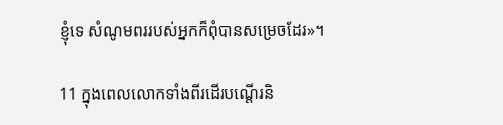ខ្ញុំទេ សំណូមពររបស់អ្នកក៏ពុំបានសម្រេចដែរ»។

11 ក្នុងពេលលោកទាំងពីរដើរបណ្ដើរនិ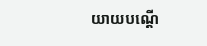យាយបណ្ដើ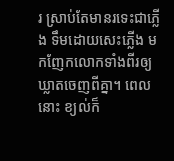រ ស្រាប់តែមានរទេះជាភ្លើង ទឹមដោយសេះភ្លើង មកញែកលោកទាំងពីរឲ្យឃ្លាតចេញពីគ្នា។ ពេលនោះ ខ្យល់ក៏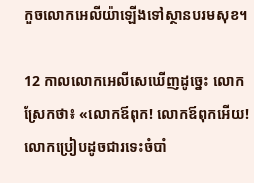កួចលោកអេលីយ៉ាឡើងទៅស្ថានបរម‌សុខ។

12 កាលលោកអេលីសេឃើញដូច្នេះ លោកស្រែកថា៖ «លោកឪពុក! លោកឪពុកអើយ! លោកប្រៀបដូចជារទេះចំបាំ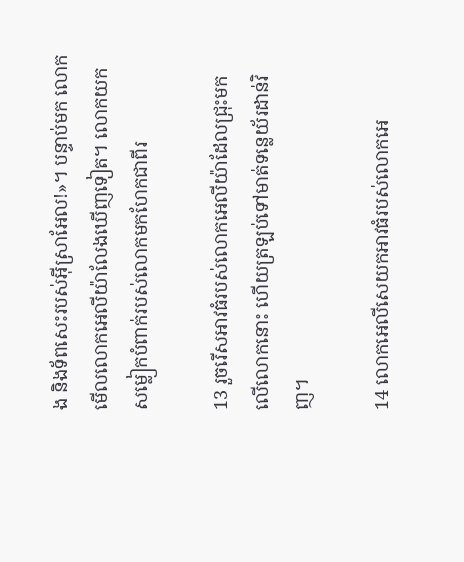ង និងទ័ពសេះរបស់អ៊ីស្រា‌អែល!»។ បន្ទាប់មក លោកមើលលោកអេលីយ៉ាលែងឃើញទៀត។ លោកយកសម្លៀក‌បំពាក់របស់លោកមកហែកជាពីរ

13 រួចរើសអាវធំរបស់លោកអេលីយ៉ាដែលជ្រុះមកលើលោកនោះ ហើយត្រឡប់ទៅមាត់ទន្លេយ័រដាន់វិញ។

14 លោកអេលីសេយកអាវធំរបស់លោកអេ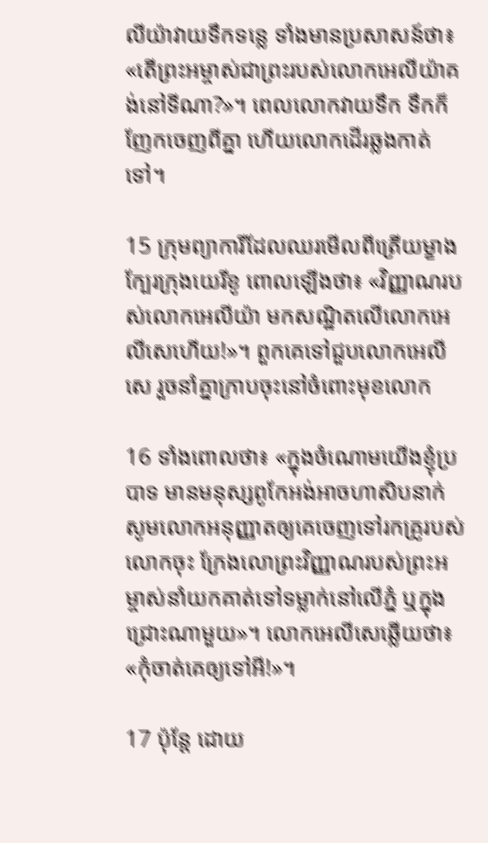លីយ៉ាវាយទឹកទន្លេ ទាំងមានប្រសាសន៍ថា៖ «តើព្រះ‌អម្ចាស់ជាព្រះរបស់លោកអេលីយ៉ាគង់នៅទីណា?»។ ពេលលោកវាយទឹក ទឹកក៏ញែកចេញពីគ្នា ហើយលោកដើរឆ្លងកាត់ទៅ។

15 ក្រុមព្យាការីដែលឈរមើលពីត្រើយម្ខាងក្បែរក្រុងយេរីខូ ពោលឡើងថា៖ «វិញ្ញាណរបស់លោកអេលីយ៉ា មកសណ្ឋិតលើលោកអេលីសេហើយ!»។ ពួកគេទៅជួបលោកអេលីសេ រួចនាំគ្នាក្រាបចុះនៅចំពោះមុខលោក

16 ទាំងពោលថា៖ «ក្នុងចំណោមយើងខ្ញុំប្របាទ មានមនុស្សពូកែអង់‌អាចហា‌សិបនាក់ សូមលោកអនុញ្ញាតឲ្យគេចេញទៅរកគ្រូរបស់លោកចុះ ក្រែង‌លោព្រះ‌វិញ្ញាណរបស់ព្រះ‌អម្ចាស់នាំយកគាត់ទៅទម្លាក់នៅលើភ្នំ ឬក្នុងជ្រោះណាមួយ»។ លោកអេលីសេឆ្លើយថា៖ «កុំចាត់គេឲ្យទៅអី!»។

17 ប៉ុន្តែ ដោយ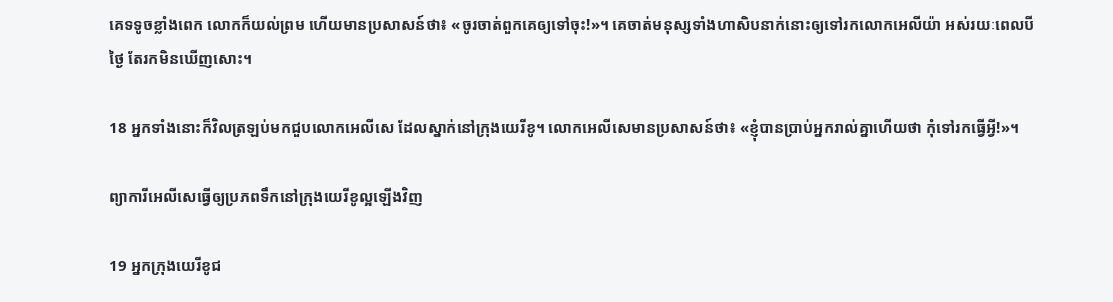គេទទូចខ្លាំងពេក លោកក៏យល់ព្រម ហើយមានប្រសាសន៍ថា៖ «ចូរចាត់ពួកគេឲ្យទៅចុះ!»។ គេចាត់មនុស្សទាំងហា‌សិបនាក់នោះឲ្យទៅរកលោកអេលីយ៉ា អស់រយៈពេលបីថ្ងៃ តែរកមិនឃើញសោះ។

18 អ្នកទាំងនោះក៏វិលត្រឡប់មកជួបលោកអេលីសេ ដែលស្នាក់នៅក្រុងយេរីខូ។ លោកអេលីសេមានប្រសាសន៍ថា៖ «ខ្ញុំបានប្រាប់អ្នករាល់គ្នាហើយថា កុំទៅរកធ្វើអ្វី!»។

ព្យាការីអេលីសេធ្វើឲ្យប្រភពទឹកនៅក្រុងយេរីខូល្អឡើងវិញ

19 អ្នកក្រុងយេរីខូជ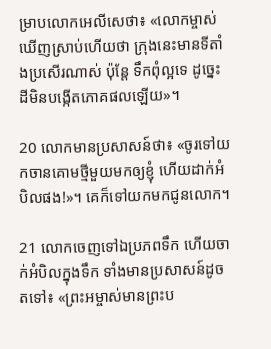ម្រាបលោកអេលីសេថា៖ «លោកម្ចាស់ឃើញស្រាប់ហើយថា ក្រុងនេះមានទីតាំងប្រសើរណាស់ ប៉ុន្តែ ទឹកពុំល្អទេ ដូច្នេះ ដីមិនបង្កើតភោគ‌ផលឡើយ»។

20 លោកមានប្រសាសន៍ថា៖ «ចូរទៅយកចាន‌គោមថ្មីមួយមកឲ្យខ្ញុំ ហើយដាក់អំបិលផង!»។ គេក៏ទៅយកមកជូនលោក។

21 លោកចេញទៅឯប្រភពទឹក ហើយចាក់អំបិលក្នុងទឹក ទាំងមានប្រសាសន៍ដូចតទៅ៖ «ព្រះ‌អម្ចាស់មានព្រះ‌ប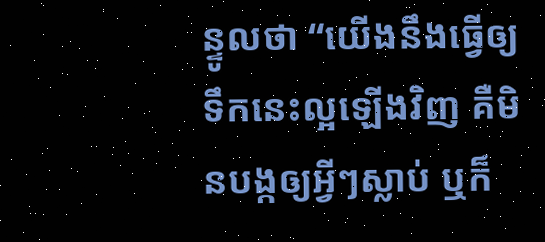ន្ទូលថា “យើងនឹងធ្វើឲ្យទឹកនេះល្អឡើងវិញ គឺមិនបង្កឲ្យអ្វីៗស្លាប់ ឬក៏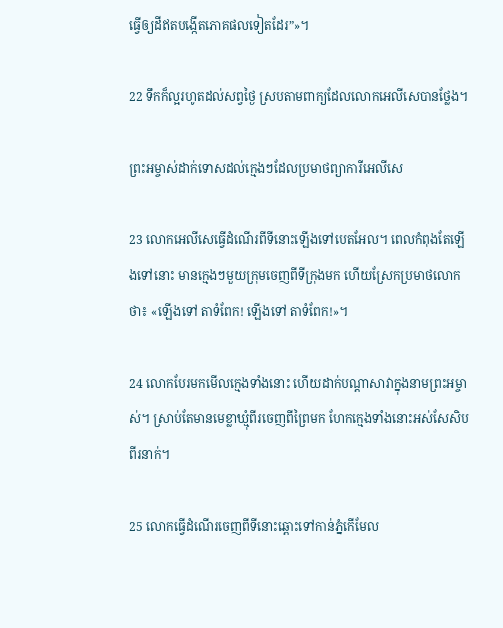ធ្វើឲ្យដីឥតបង្កើតភោគ‌ផលទៀតដែរ”»។

22 ទឹកក៏ល្អរហូតដល់សព្វថ្ងៃ ស្របតាមពាក្យដែលលោកអេលីសេបានថ្លែង។

ព្រះ‌អម្ចាស់ដាក់ទោសដល់ក្មេងៗដែលប្រមាថព្យាការីអេលីសេ

23 លោកអេលីសេធ្វើដំណើរពីទីនោះឡើងទៅបេត‌អែល។ ពេលកំពុងតែឡើងទៅនោះ មានក្មេងៗមួយក្រុមចេញពីទីក្រុងមក ហើយស្រែកប្រមាថលោកថា៖ «ឡើងទៅ តាទំពែក! ឡើងទៅ តាទំពែក!»។

24 លោកបែរមកមើលក្មេងទាំងនោះ ហើយដាក់បណ្ដាសាវាក្នុងនាមព្រះ‌អម្ចាស់។ ស្រាប់តែមានមេខ្លា‌ឃ្មុំពីរចេញពីព្រៃមក ហែកក្មេងទាំងនោះអស់សែ‌សិបពីរនាក់។

25 លោកធ្វើដំណើរចេញពីទីនោះឆ្ពោះទៅកាន់ភ្នំកើមែល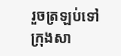រួចត្រឡប់ទៅក្រុងសា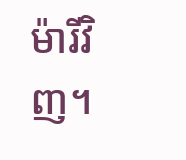ម៉ារីវិញ។